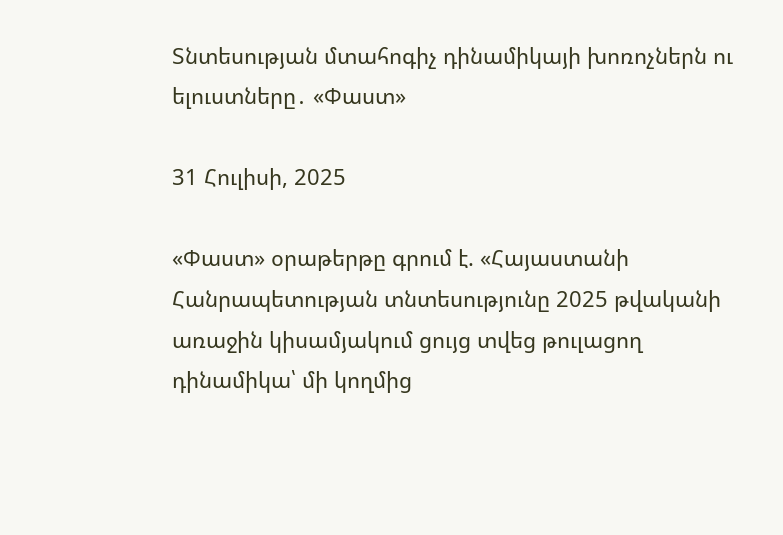Տնտեսության մտահոգիչ դինամիկայի խոռոչներն ու ելուստները․ «Փաստ»

31 Հուլիսի, 2025

«Փաստ» օրաթերթը գրում է. «Հայաստանի Հանրապետության տնտեսությունը 2025 թվականի առաջին կիսամյակում ցույց տվեց թուլացող դինամիկա՝ մի կողմից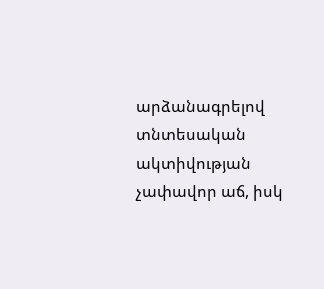արձանագրելով տնտեսական ակտիվության չափավոր աճ, իսկ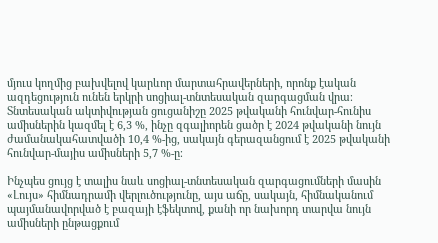մյուս կողմից բախվելով կարևոր մարտահրավերների, որոնք էական ազդեցություն ունեն երկրի սոցիալ-տնտեսական զարգացման վրա։ Տնտեսական ակտիվության ցուցանիշը 2025 թվականի հունվար-հունիս ամիսներին կազմել է 6,3 %, ինչը զգալիորեն ցածր է 2024 թվականի նույն ժամանակահատվածի 10,4 %-ից, սակայն գերազանցում է 2025 թվականի հունվար-մայիս ամիսների 5,7 %-ը։

Ինչպես ցույց է տալիս նաև սոցիալ-տնտեսական զարգացումների մասին «Լույս» հիմնադրամի վերլուծությունը, այս աճը, սակայն, հիմնականում պայմանավորված է բազայի էֆեկտով, քանի որ նախորդ տարվա նույն ամիսների ընթացքում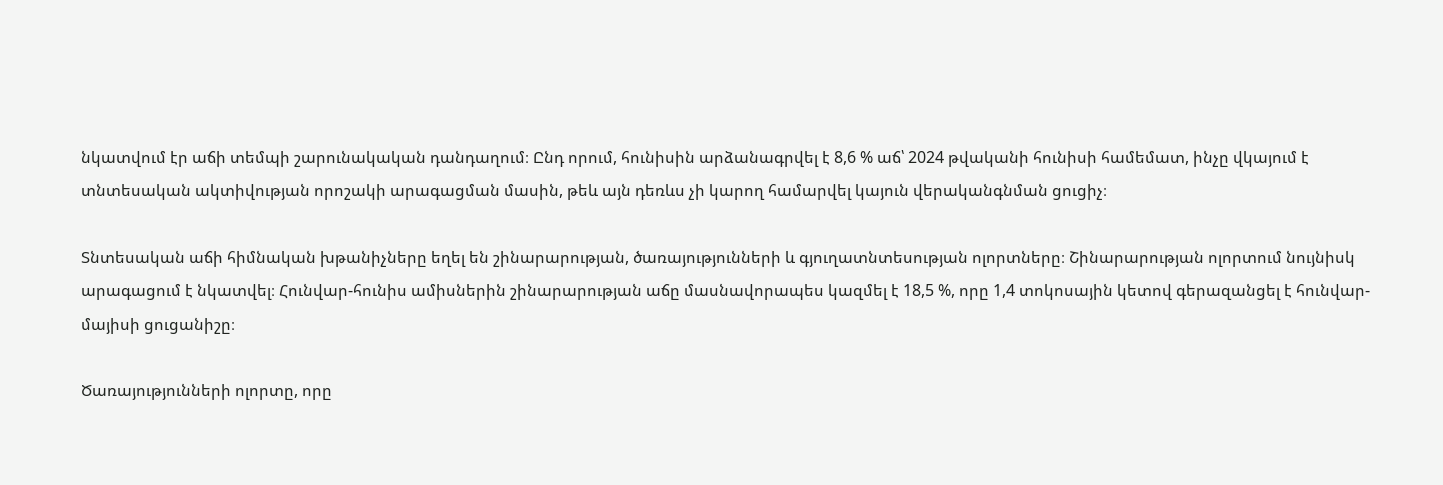նկատվում էր աճի տեմպի շարունակական դանդաղում։ Ընդ որում, հունիսին արձանագրվել է 8,6 % աճ՝ 2024 թվականի հունիսի համեմատ, ինչը վկայում է տնտեսական ակտիվության որոշակի արագացման մասին, թեև այն դեռևս չի կարող համարվել կայուն վերականգնման ցուցիչ։

Տնտեսական աճի հիմնական խթանիչները եղել են շինարարության, ծառայությունների և գյուղատնտեսության ոլորտները։ Շինարարության ոլորտում նույնիսկ արագացում է նկատվել։ Հունվար-հունիս ամիսներին շինարարության աճը մասնավորապես կազմել է 18,5 %, որը 1,4 տոկոսային կետով գերազանցել է հունվար-մայիսի ցուցանիշը։

Ծառայությունների ոլորտը, որը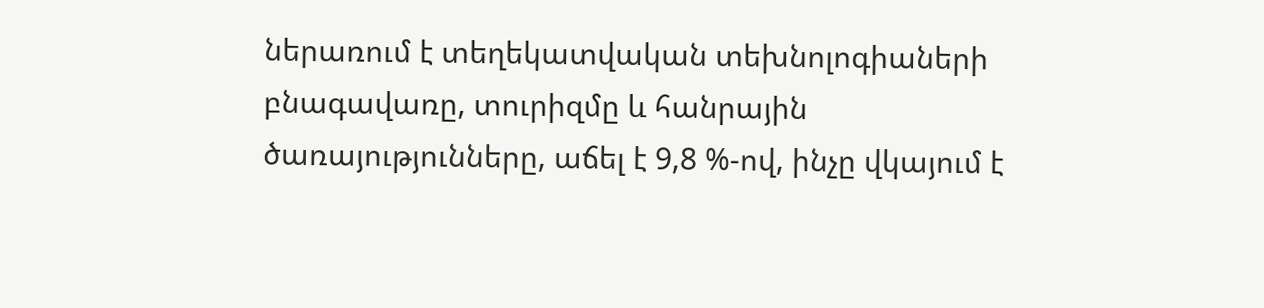ներառում է տեղեկատվական տեխնոլոգիաների բնագավառը, տուրիզմը և հանրային ծառայությունները, աճել է 9,8 %-ով, ինչը վկայում է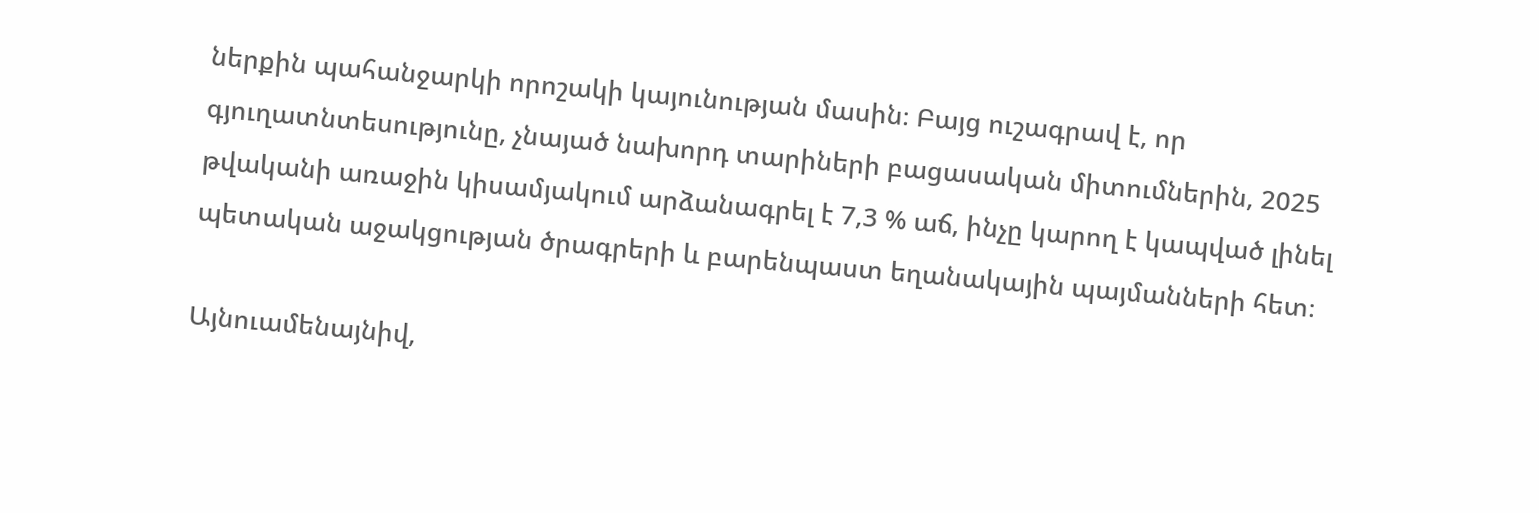ներքին պահանջարկի որոշակի կայունության մասին։ Բայց ուշագրավ է, որ գյուղատնտեսությունը, չնայած նախորդ տարիների բացասական միտումներին, 2025 թվականի առաջին կիսամյակում արձանագրել է 7,3 % աճ, ինչը կարող է կապված լինել պետական աջակցության ծրագրերի և բարենպաստ եղանակային պայմանների հետ։

Այնուամենայնիվ,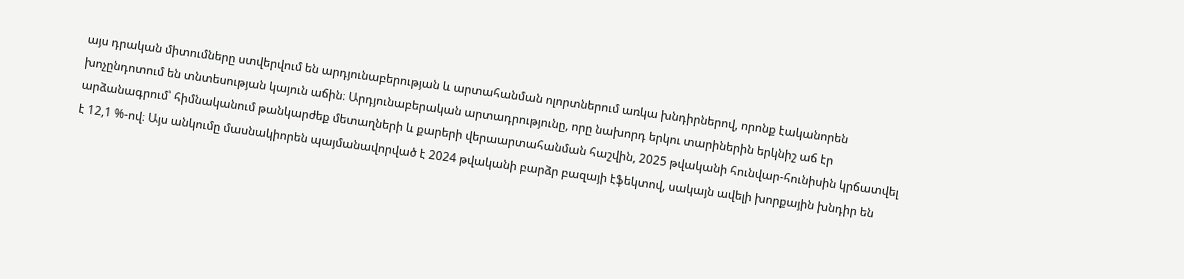այս դրական միտումները ստվերվում են արդյունաբերության և արտահանման ոլորտներում առկա խնդիրներով, որոնք էականորեն խոչընդոտում են տնտեսության կայուն աճին։ Արդյունաբերական արտադրությունը, որը նախորդ երկու տարիներին երկնիշ աճ էր արձանագրում՝ հիմնականում թանկարժեք մետաղների և քարերի վերաարտահանման հաշվին, 2025 թվականի հունվար-հունիսին կրճատվել է 12,1 %-ով։ Այս անկումը մասնակիորեն պայմանավորված է 2024 թվականի բարձր բազայի էֆեկտով, սակայն ավելի խորքային խնդիր են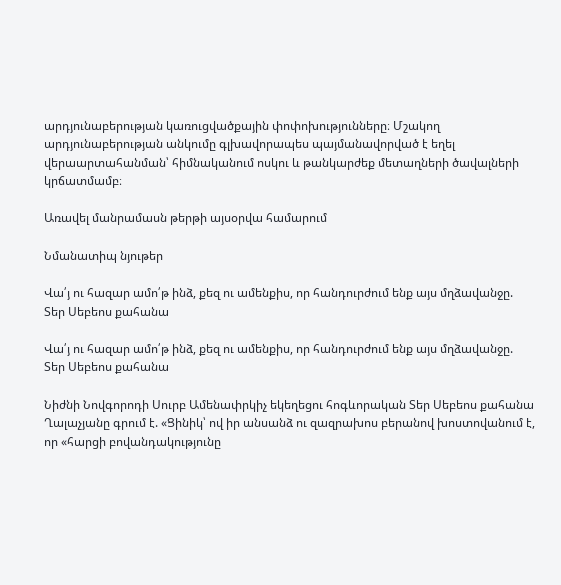արդյունաբերության կառուցվածքային փոփոխությունները։ Մշակող արդյունաբերության անկումը գլխավորապես պայմանավորված է եղել վերաարտահանման՝ հիմնականում ոսկու և թանկարժեք մետաղների ծավալների կրճատմամբ։

Առավել մանրամասն թերթի այսօրվա համարում

Նմանատիպ նյութեր

Վա՛յ ու հազար ամո՛թ ինձ, քեզ ու ամենքիս, որ հանդուրժում ենք այս մղձավանջը. Տեր Սեբեոս քահանա

Վա՛յ ու հազար ամո՛թ ինձ, քեզ ու ամենքիս, որ հանդուրժում ենք այս մղձավանջը. Տեր Սեբեոս քահանա

Նիժնի Նովգորոդի Սուրբ Ամենափրկիչ եկեղեցու հոգևորական Տեր Սեբեոս քահանա Ղալաչյանը գրում է. «Ցինիկ՝ ով իր անսանձ ու զազրախոս բերանով խոստովանում է, որ «հարցի բովանդակությունը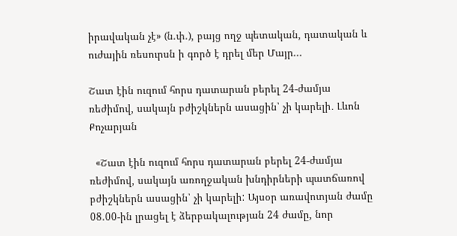իրավական չէ» (ն.փ.), բայց ողջ պետական, դատական և ուժային ռեսուրսն ի գործ է դրել մեր Մայր...

Շատ էին ուզում հորս դատարան բերել 24-ժամյա ռեժիմով, սակայն բժիշկներն ասացին՝ չի կարելի․ Լևոն Քոչարյան

  «Շատ էին ուզում հորս դատարան բերել 24-ժամյա ռեժիմով, սակայն առողջական խնդիրների պատճառով բժիշկներն ասացին՝ չի կարելի: Այսօր առավոտյան ժամը 08.00-ին լրացել է ձերբակալության 24 ժամը, նոր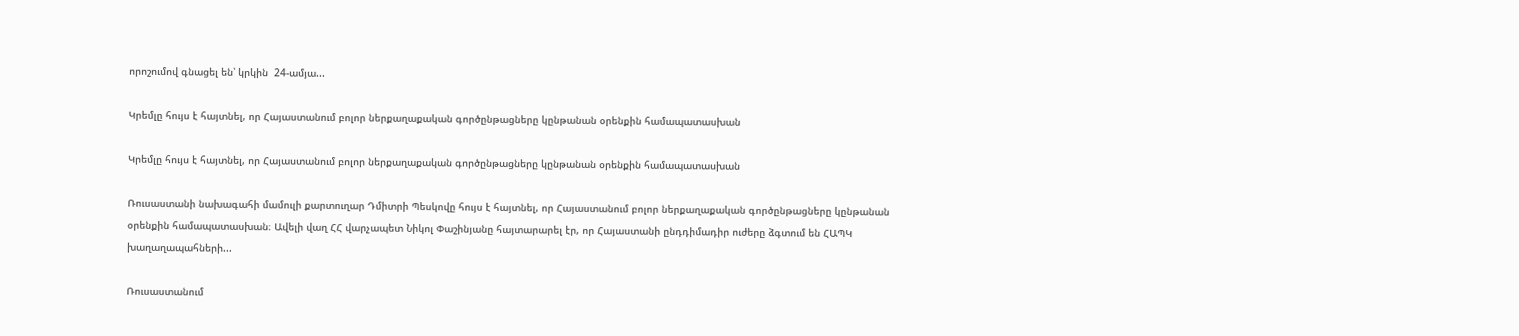որոշումով գնացել են՝ կրկին  24-ամյա...

Կրեմլը հույս է հայտնել, որ Հայաստանում բոլոր ներքաղաքական գործընթացները կընթանան օրենքին համապատասխան

Կրեմլը հույս է հայտնել, որ Հայաստանում բոլոր ներքաղաքական գործընթացները կընթանան օրենքին համապատասխան

Ռուսաստանի նախագահի մամուլի քարտուղար Դմիտրի Պեսկովը հույս է հայտնել, որ Հայաստանում բոլոր ներքաղաքական գործընթացները կընթանան օրենքին համապատասխան։ Ավելի վաղ ՀՀ վարչապետ Նիկոլ Փաշինյանը հայտարարել էր, որ Հայաստանի ընդդիմադիր ուժերը ձգտում են ՀԱՊԿ խաղաղապահների...

Ռուսաստանում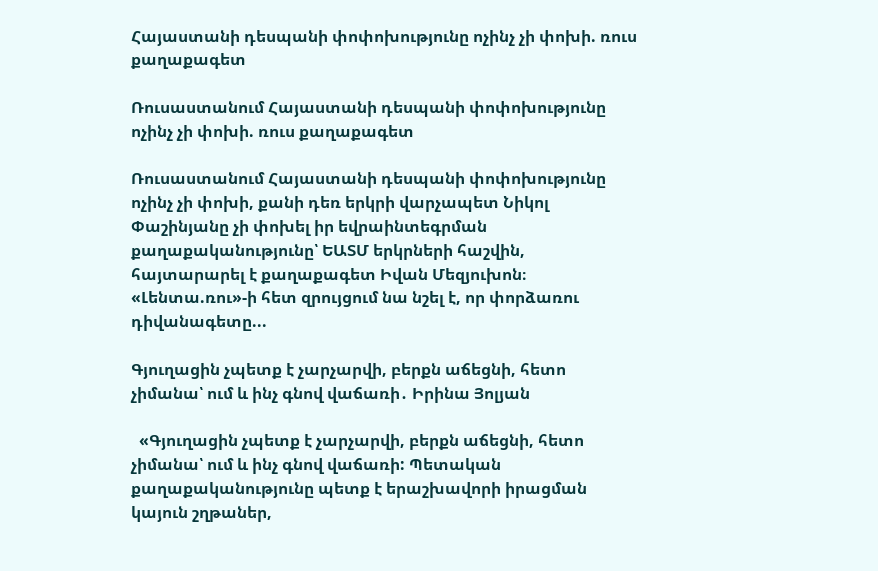Հայաստանի դեսպանի փոփոխությունը ոչինչ չի փոխի. ռուս քաղաքագետ

Ռուսաստանում Հայաստանի դեսպանի փոփոխությունը ոչինչ չի փոխի. ռուս քաղաքագետ

Ռուսաստանում Հայաստանի դեսպանի փոփոխությունը ոչինչ չի փոխի, քանի դեռ երկրի վարչապետ Նիկոլ Փաշինյանը չի փոխել իր եվրաինտեգրման քաղաքականությունը՝ ԵԱՏՄ երկրների հաշվին, հայտարարել է քաղաքագետ Իվան Մեզյուխոն։ «Լենտա.ռու»-ի հետ զրույցում նա նշել է, որ փորձառու դիվանագետը...

Գյուղացին չպետք է չարչարվի, բերքն աճեցնի, հետո չիմանա՝ ում և ինչ գնով վաճառի․ Իրինա Յոլյան

  «Գյուղացին չպետք է չարչարվի, բերքն աճեցնի, հետո չիմանա՝ ում և ինչ գնով վաճառի: Պետական քաղաքականությունը պետք է երաշխավորի իրացման կայուն շղթաներ,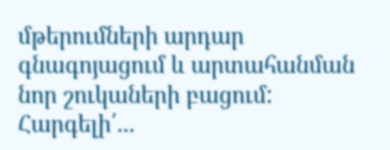մթերումների արդար գնագոյացում և արտահանման նոր շուկաների բացում: Հարգելի՛...